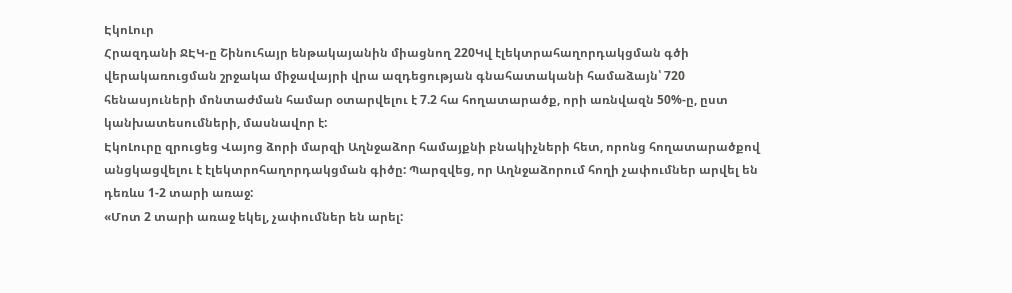ԷկոԼուր
Հրազդանի ՋԷԿ-ը Շինուհայր ենթակայանին միացնող 220Կվ էլեկտրահաղորդակցման գծի վերակառուցման շրջակա միջավայրի վրա ազդեցության գնահատականի համաձայն՝ 720 հենասյուների մոնտաժման համար օտարվելու է 7.2 հա հողատարածք, որի առնվազն 50%-ը, ըստ կանխատեսումների, մասնավոր է:
ԷկոԼուրը զրուցեց Վայոց ձորի մարզի Աղնջաձոր համայքնի բնակիչների հետ, որոնց հողատարածքով անցկացվելու է էլեկտրոհաղորդակցման գիծը: Պարզվեց, որ Աղնջաձորում հողի չափումներ արվել են դեռևս 1-2 տարի առաջ:
«Մոտ 2 տարի առաջ եկել, չափումներ են արել: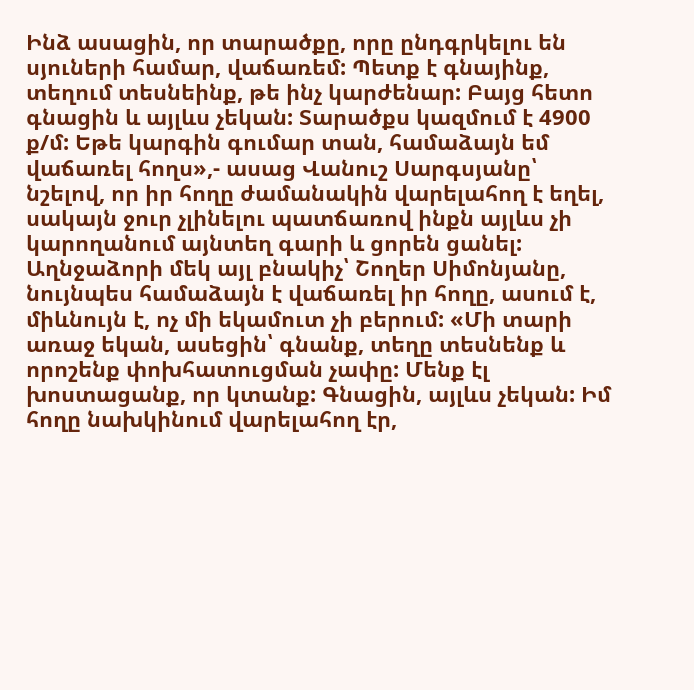Ինձ ասացին, որ տարածքը, որը ընդգրկելու են սյուների համար, վաճառեմ: Պետք է գնայինք, տեղում տեսնեինք, թե ինչ կարժենար: Բայց հետո գնացին և այլևս չեկան: Տարածքս կազմում է 4900 ք/մ: Եթե կարգին գումար տան, համաձայն եմ վաճառել հողս»,- ասաց Վանուշ Սարգսյանը՝ նշելով, որ իր հողը ժամանակին վարելահող է եղել, սակայն ջուր չլինելու պատճառով ինքն այլևս չի կարողանում այնտեղ գարի և ցորեն ցանել:
Աղնջաձորի մեկ այլ բնակիչ՝ Շողեր Սիմոնյանը, նույնպես համաձայն է վաճառել իր հողը, ասում է, միևնույն է, ոչ մի եկամուտ չի բերում: «Մի տարի առաջ եկան, ասեցին՝ գնանք, տեղը տեսնենք և որոշենք փոխհատուցման չափը: Մենք էլ խոստացանք, որ կտանք: Գնացին, այլևս չեկան: Իմ հողը նախկինում վարելահող էր,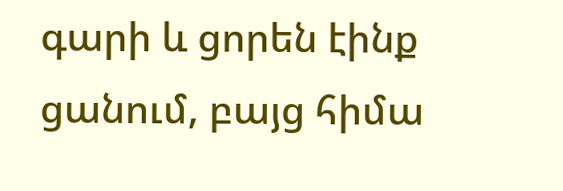գարի և ցորեն էինք ցանում, բայց հիմա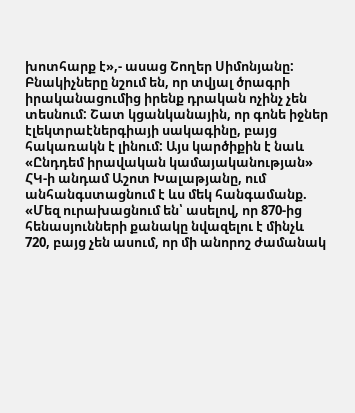խոտհարք է»,- ասաց Շողեր Սիմոնյանը:
Բնակիչները նշում են, որ տվյալ ծրագրի իրականացումից իրենք դրական ոչինչ չեն տեսնում: Շատ կցանկանային, որ գոնե իջներ էլեկտրաէներգիայի սակագինը, բայց հակառակն է լինում: Այս կարծիքին է նաև «Ընդդեմ իրավական կամայականության» ՀԿ-ի անդամ Աշոտ Խալաթյանը, ում անհանգստացնում է ևս մեկ հանգամանք. «Մեզ ուրախացնում են՝ ասելով, որ 870-ից հենասյունների քանակը նվազելու է մինչև 720, բայց չեն ասում, որ մի անորոշ ժամանակ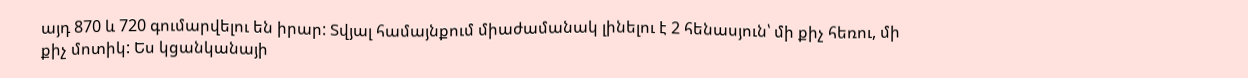այդ 870 և 720 գումարվելու են իրար: Տվյալ համայնքում միաժամանակ լինելու է 2 հենասյուն՝ մի քիչ հեռու, մի քիչ մոտիկ: Ես կցանկանայի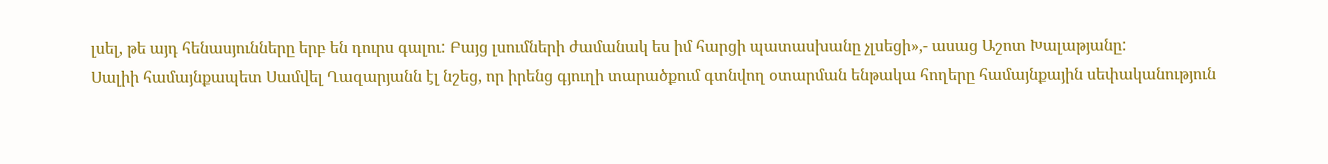լսել, թե այդ հենասյունները երբ են դուրս գալու: Բայց լսումների ժամանակ ես իմ հարցի պատասխանը չլսեցի»,- ասաց Աշոտ Խալաթյանը:
Սալիի համայնքապետ Սամվել Ղազարյանն էլ նշեց, որ իրենց գյուղի տարածքում գտնվող օտարման ենթակա հողերը համայնքային սեփականություն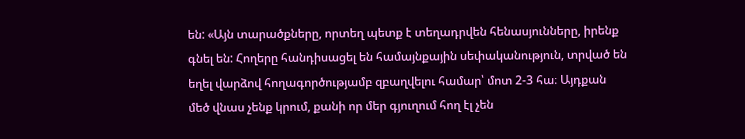են: «Այն տարածքները, որտեղ պետք է տեղադրվեն հենասյունները, իրենք գնել են: Հողերը հանդիսացել են համայնքային սեփականություն, տրված են եղել վարձով հողագործությամբ զբաղվելու համար՝ մոտ 2-3 հա։ Այդքան մեծ վնաս չենք կրում, քանի որ մեր գյուղում հող էլ չեն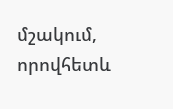մշակում, որովհետև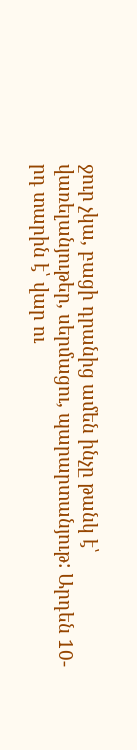ջուր չկա, բացի դրանից ամեն ինչը թանկ է՝ վառելանյութեր, սերմացու, պարարտանյութ: Արդեն 10-րդ տարին է՝ վար ու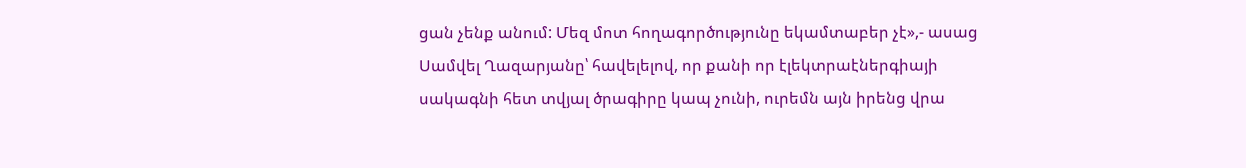ցան չենք անում: Մեզ մոտ հողագործությունը եկամտաբեր չէ»,- ասաց Սամվել Ղազարյանը՝ հավելելով, որ քանի որ էլեկտրաէներգիայի սակագնի հետ տվյալ ծրագիրը կապ չունի, ուրեմն այն իրենց վրա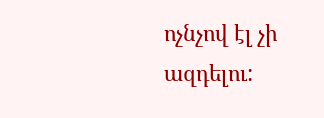ոչնչով էլ չի ազդելու: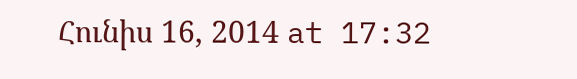Հունիս 16, 2014 at 17:32